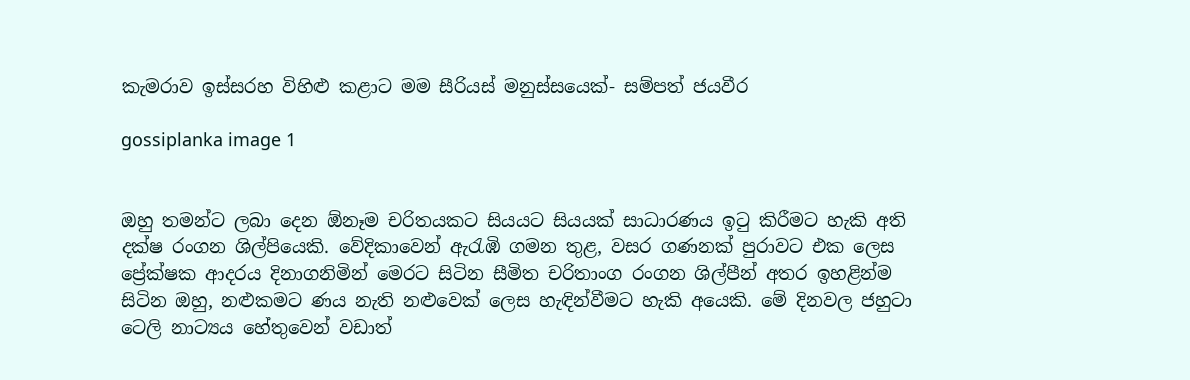කැමරාව ඉස්සරහ විහිළු කළාට මම සීරියස් මනුස්සයෙක්- සම්පත් ජයවීර

gossiplanka image 1


ඔහු තමන්ට ලබා දෙන ඕනෑම චරිතයකට සියයට සියයක් සාධාරණය ඉටු කිරීමට හැකි අති දක්ෂ රංගන ශිල්පියෙකි. වේදිකාවෙන් ඇරැඹි ගමන තුළ, වසර ගණනක් පුරාවට එක ලෙස ප්‍රේක්ෂක ආදරය දිනාගනිමින් මෙරට සිටින සීමිත චරිතාංග රංගන ශිල්පීන් අතර ඉහළින්ම සිටින ඔහු, නළුකමට ණය නැති නළුවෙක් ලෙස හැඳින්වීමට හැකි අයෙකි. මේ දිනවල ජහුටා ටෙලි නාට්‍යය හේතුවෙන් වඩාත්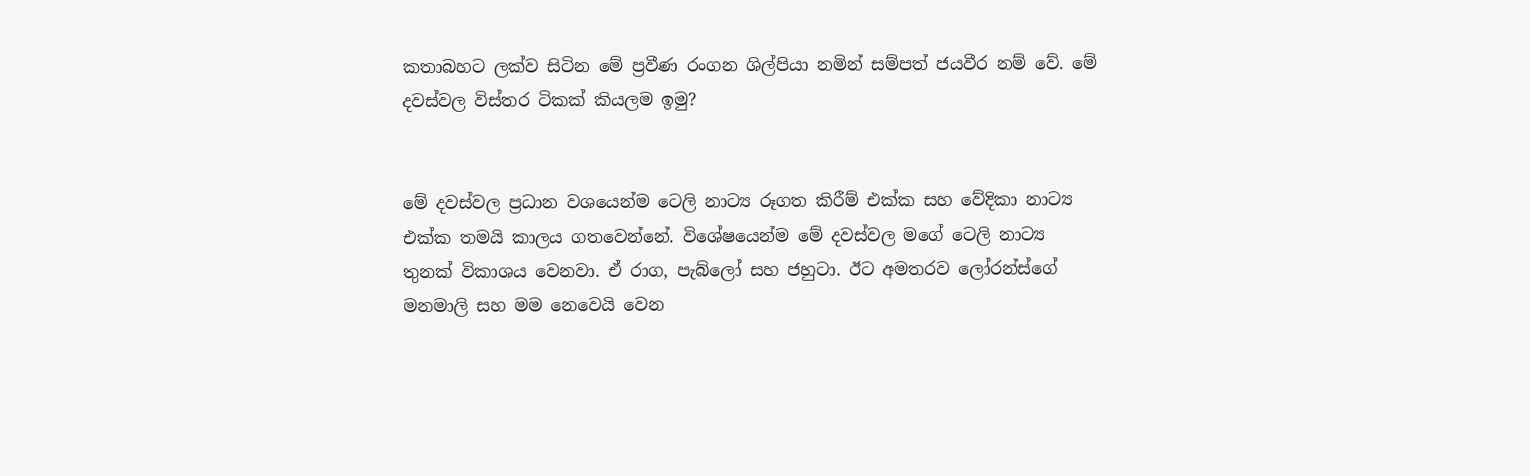කතාබහට ලක්ව සිටින මේ ප්‍රවීණ රංගන ශිල්පියා නමින් සම්පත් ජයවීර නම් වේ. මේ දවස්වල විස්තර ටිකක් කියලම ඉමු?


මේ දවස්වල ප්‍රධාන වශයෙන්ම ටෙලි නාට්‍ය රූගත කිරීම් එක්ක සහ වේදිකා නාට්‍ය එක්ක තමයි කාලය ගතවෙන්නේ. විශේෂයෙන්ම මේ දවස්වල මගේ ටෙලි නාට්‍ය තුනක් විකාශය වෙනවා. ඒ රාග, පැබ්ලෝ සහ ජහුටා. ඊට අමතරව ලෝරන්ස්ගේ මනමාලි සහ මම නෙවෙයි වෙන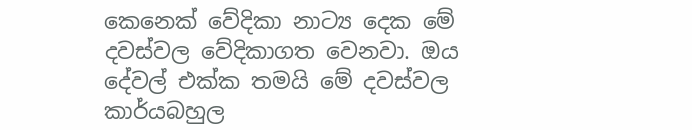කෙනෙක් වේදිකා නාට්‍ය දෙක මේ දවස්වල වේදිකාගත වෙනවා. ඔය දේවල් එක්ක තමයි මේ දවස්වල කාර්යබහුල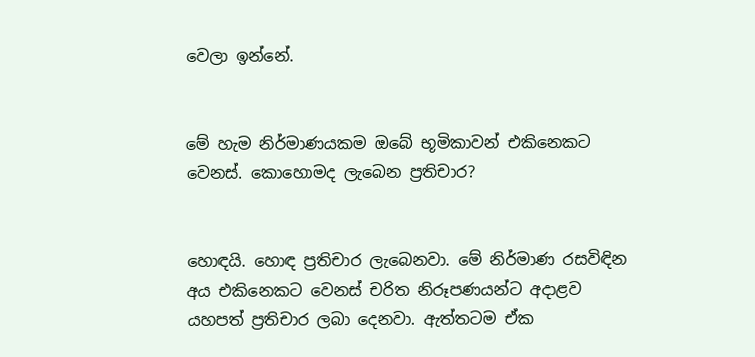වෙලා ඉන්නේ.


මේ හැම නිර්මාණයකම ඔබේ භූමිකාවන් එකිනෙකට වෙනස්. කොහොමද ලැබෙන ප්‍රතිචාර?


හොඳයි. හොඳ ප්‍රතිචාර ලැබෙනවා. මේ නිර්මාණ රසවිඳින අය එකිනෙකට වෙනස් චරිත නිරූපණයන්ට අදාළව යහපත් ප්‍රතිචාර ලබා දෙනවා. ඇත්තටම ඒක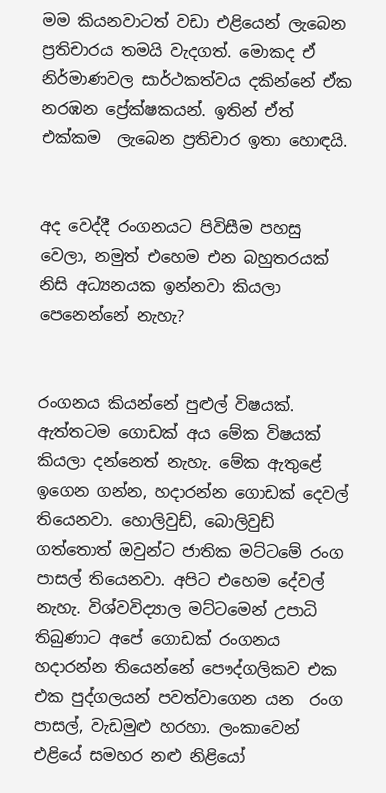මම කියනවාටත් වඩා එළියෙන් ලැබෙන ප්‍රතිචාරය තමයි වැදගත්. මොකද ඒ නිර්මාණවල සාර්ථකත්වය දකින්නේ ඒක නරඹන ප්‍රේක්ෂකයන්. ඉතින් ඒත් එක්කම  ලැබෙන ප්‍රතිචාර ඉතා හොඳයි.


අද වෙද්දී රංගනයට පිවිසීම පහසු වෙලා, නමුත් එහෙම එන බහුතරයක් නිසි අධ්‍යනයක ඉන්නවා කියලා පෙනෙන්නේ නැහැ?


රංගනය කියන්නේ පුළුල් විෂයක්. ඇත්තටම ගොඩක් අය මේක විෂයක්  කියලා දන්නෙත් නැහැ. මේක ඇතුළේ ඉගෙන ගන්න, හදාරන්න ගොඩක් දෙවල් තියෙනවා. හොලිවුඩ්, බොලිවුඩ්  ගත්තොත් ඔවුන්ට ජාතික මට්ටමේ රංග පාසල් තියෙනවා. අපිට එහෙම දේවල් නැහැ. විශ්වවිද්‍යාල මට්ටමෙන් උපාධි තිබුණාට අපේ ගොඩක් රංගනය හදාරන්න තියෙන්නේ පෞද්ගලිකව එක එක පුද්ගලයන් පවත්වාගෙන යන  රංග පාසල්, වැඩමුළු හරහා. ලංකාවෙන් එළියේ සමහර නළු නිළියෝ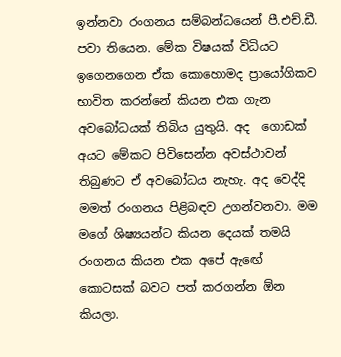ඉන්නවා රංගනය සම්බන්ධයෙන් පී.එච්.ඩී. පවා තියෙන. මේක විෂයක් විධියට ඉගෙනගෙන ඒක කොහොමද ප්‍රායෝගිකව භාවිත කරන්නේ කියන එක ගැන අවබෝධයක් තිබිය යුතුයි. අද  ගොඩක් අයට මේකට පිවිසෙන්න අවස්ථාවන් තිබුණට ඒ අවබෝධය නැහැ. අද වෙද්දි මමත් රංගනය පිළිබඳව උගන්වනවා. මම මගේ ශිෂ්‍යයන්ට කියන දෙයක් තමයි රංගනය කියන එක අපේ ඇඟේ කොටසක් බවට පත් කරගන්න ඕන කියලා.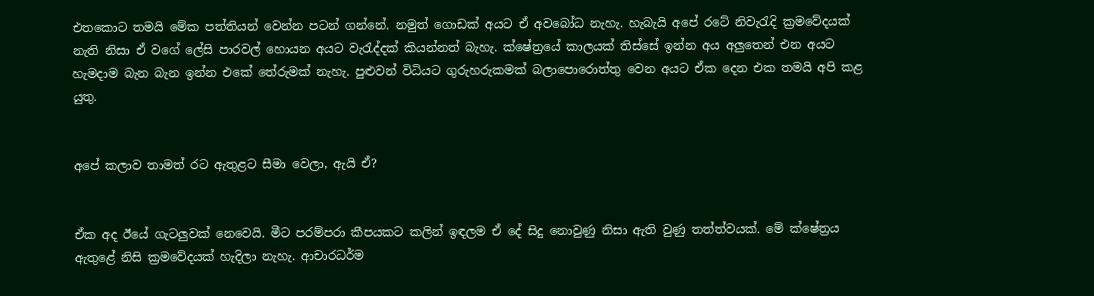එතකොට තමයි මේක පත්තියන් වෙන්න පටන් ගන්නේ. නමුත් ගොඩක් අයට ඒ අවබෝධ නැහැ. හැබැයි අපේ රටේ නිවැරැදි ක්‍රමවේදයක් නැති නිසා ඒ වගේ ලේසි පාරවල් හොයන අයට වැරැද්දක් කියන්නත් බැහැ. ක්ෂේත්‍රයේ කාලයක් තිස්සේ ඉන්න අය අලුතෙන් එන අයට  හැමදාම බැන බැන ඉන්න එකේ තේරුමක් නැහැ. පුළුවන් විධියට ගුරුහරුකමක් බලාපොරොත්තු වෙන අයට ඒක දෙන එක තමයි අපි කළ යුතු.


අපේ කලාව තාමත් රට ඇතුළට සීමා වෙලා, ඇයි ඒ?


ඒක අද ඊයේ ගැටලුවක් නෙවෙයි. මීට පරම්පරා කීපයකට කලින් ඉඳලම ඒ දේ සිදු නොවුණු නිසා ඇති වුණු තත්ත්වයක්. මේ ක්ෂේත්‍රය ඇතුළේ නිසි ක්‍රමවේදයක් හැදිලා නැහැ. ආචාරධර්ම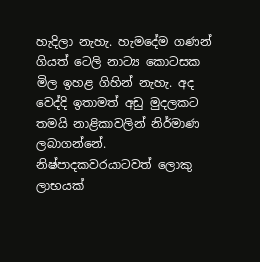හැදිලා නැහැ. හැමදේම ගණන් ගියත් ටෙලි නාට්‍ය කොටසක මිල ඉහළ ගිහින් නැහැ. අද වෙද්දි ඉතාමත් අඩු මුදලකට තමයි නාළිකාවලින් නිර්මාණ ලබාගන්නේ. නිෂ්පාදකවරයාටවත් ලොකු ලාභයක්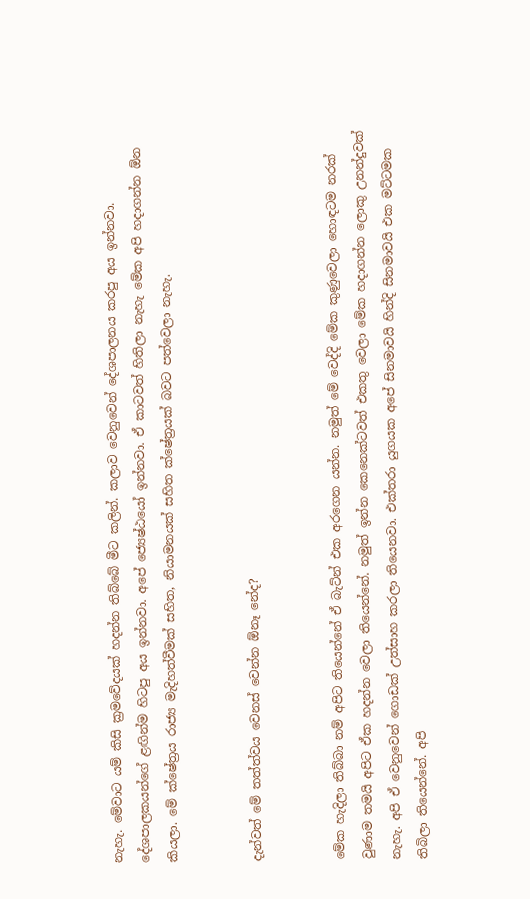නැහැ. මේවාට යම් කිසි ක්‍රමවේදයක් හදන්න තිබ්බේ මීට කලින්. කලාව වෙනුවෙන් දේශපාලනය කරපු අය ඉන්නවා. දේශපාලකයන්ගේ ළඟින්ම හිටපු අය ඉන්නවා. අපේ ජ්‍යෙෂ්ඨයෝ ඉන්නවා. ඒ කාටවත් හිතිලා නැහැ මේක අපි හදාගන්න ඕන කියලා. මේ ක්ෂේත්‍රය රාජ්‍ය මැදිහත්වීමක් සහිත, නියාමනයක් සහිත ක්ෂේත්‍රයක් බවට පත්වෙලා නැහැ.


දැන්වත් මේ තත්ත්වය වෙනස් වෙන්න ඕනෑ නේද?


මේක හැදිලා තිබ්බා නම් අපිට තියෙන්නේ ඒ බැට්න් එක අරගෙන යන්න. නමුත් මේ වෙද්දි මේක කුණුවෙලා හොඳටම නරක් වුණාම තමයි අපිට ඒක හදන්න වෙලා තියෙන්නේ. නමුත් ඉන්න කෙනෙක්ටවත් එකතු වෙලා මේක හදාගන්න ලොකු උනන්දුවක් නැහැ. අපි ඒ වෙනුවෙන් ගොඩක් උත්සාහ කරලා තියෙනවා. එක්තරා යුගයක අපේ සිනමාවයි හින්දි සිනමාවයි එක මට්ටමක තිබිලා තියෙන්නේ. අපි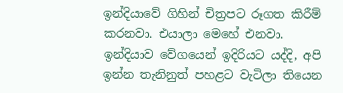ඉන්දියාවේ ගිහින් චිත්‍රපට රූගත කිරීම් කරනවා. එයාලා මෙහේ එනවා. ඉන්දියාව වේගයෙන් ඉදිරියට යද්දි, අපි ඉන්න තැනිනුත් පහළට වැටිලා තියෙන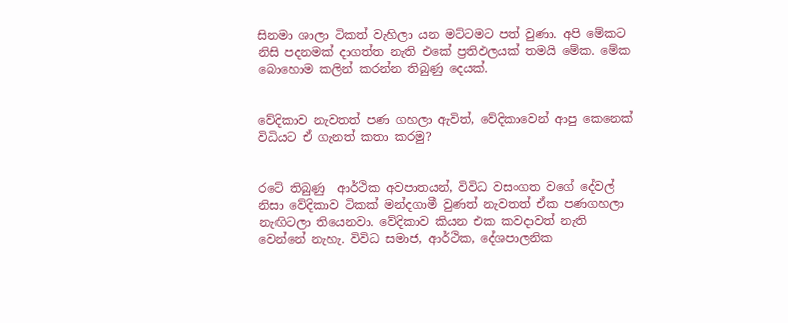සිනමා ශාලා ටිකත් වැහිලා යන මට්ටමට පත් වුණා. අපි මේකට නිසි පදනමක් දාගත්ත නැති එකේ ප්‍රතිඵලයක් තමයි මේක. මේක බොහොම කලින් කරන්න තිබුණු දෙයක්.


වේදිකාව නැවතත් පණ ගහලා ඇවිත්, වේදිකාවෙන් ආපු කෙනෙක් විධියට ඒ ගැනත් කතා කරමු?


රටේ තිබුණු  ආර්ථික අවපාතයන්, විවිධ වසංගත වගේ දේවල් නිසා වේදිකාව ටිකක් මන්දගාමී වුණත් නැවතත් ඒක පණගහලා නැඟිටලා තියෙනවා. වේදිකාව කියන එක කවදාවත් නැති වෙන්නේ නැහැ. විවිධ සමාජ, ආර්ථික, දේශපාලනික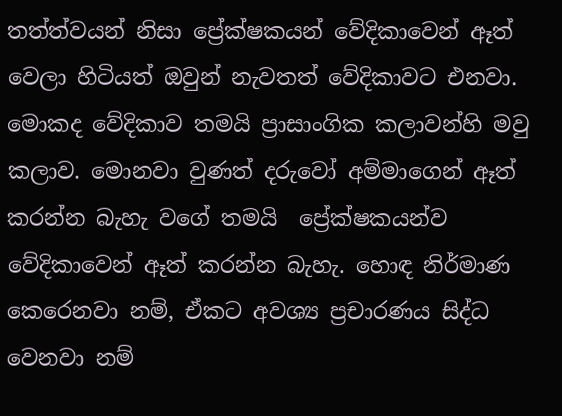තත්ත්වයන් නිසා ප්‍රේක්ෂකයන් වේදිකාවෙන් ඈත් වෙලා හිටියත් ඔවුන් නැවතත් වේදිකාවට එනවා. මොකද වේදිකාව තමයි ප්‍රාසාංගික කලාවන්හි මවු කලාව. මොනවා වුණත් දරුවෝ අම්මාගෙන් ඈත් කරන්න බැහැ වගේ තමයි  ප්‍රේක්ෂකයන්ව වේදිකාවෙන් ඈත් කරන්න බැහැ. හොඳ නිර්මාණ කෙරෙනවා නම්, ඒකට අවශ්‍ය ප්‍රචාරණය සිද්ධ වෙනවා නම්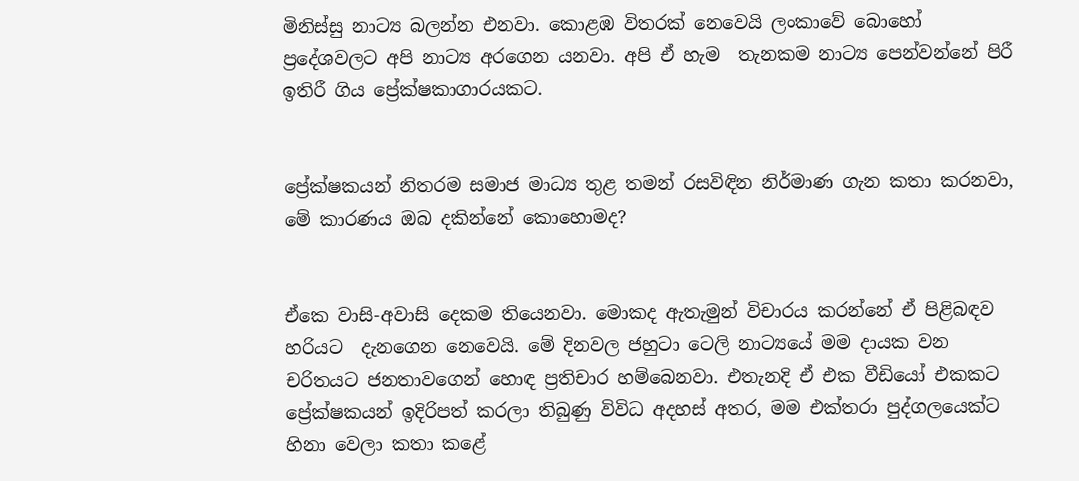මිනිස්සු නාට්‍ය බලන්න එනවා. කොළඹ විතරක් නෙවෙයි ලංකාවේ බොහෝ ප්‍රදේශවලට අපි නාට්‍ය අරගෙන යනවා. අපි ඒ හැම  තැනකම නාට්‍ය පෙන්වන්නේ පිරී ඉතිරී ගිය ප්‍රේක්ෂකාගාරයකට.


ප්‍රේක්ෂකයන් නිතරම සමාජ මාධ්‍ය තුළ තමන් රසවිඳින නිර්මාණ ගැන කතා කරනවා, මේ කාරණය ඔබ දකින්නේ කොහොමද?


ඒකෙ වාසි-අවාසි දෙකම තියෙනවා. මොකද ඇතැමුන් විචාරය කරන්නේ ඒ පිළිබඳව හරියට  දැනගෙන නෙවෙයි. මේ දිනවල ජහුටා ටෙලි නාට්‍යයේ මම දායක වන චරිතයට ජනතාවගෙන් හොඳ ප්‍රතිචාර හම්බෙනවා. එතැනදි ඒ එක වීඩියෝ එකකට ප්‍රේක්ෂකයන් ඉදිරිපත් කරලා තිබුණු විවිධ අදහස් අතර, මම එක්තරා පුද්ගලයෙක්ට හිනා වෙලා කතා කළේ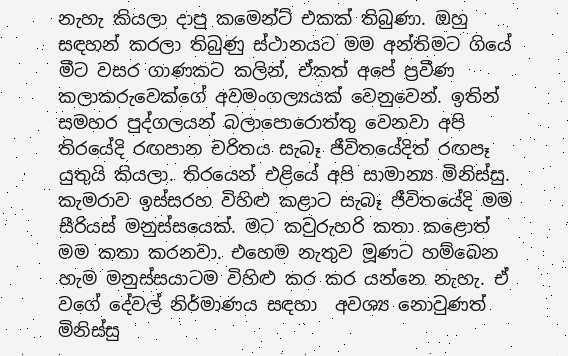නැහැ කියලා දාපු කමෙන්ට් එකක් තිබුණා. ඔහු සඳහන් කරලා තිබුණු ස්ථානයට මම අන්තිමට ගියේ මීට වසර ගාණකට කලින්, ඒකත් අපේ ප්‍රවීණ කලාකරුවෙක්ගේ අවමංගල්‍යයක් වෙනුවෙන්. ඉතින් සමහර පුද්ගලයන් බලාපොරොත්තු වෙනවා අපි තිරයේදි රඟපාන චරිතය සැබෑ ජීවිතයේදිත් රඟපෑ යුතුයි කියලා. තිරයෙන් එළියේ අපි සාමාන්‍ය මිනිස්සු. කැමරාව ඉස්සරහ විහිළු කළාට සැබෑ ජීවිතයේදි මම සීරියස් මනුස්සයෙක්. මට කවුරුහරි කතා කළොත් මම කතා කරනවා. එහෙම නැතුව මූණට හම්බෙන හැම මනුස්සයාටම විහිළු කර කර යන්නෙ නැහැ. ඒ වගේ දේවල් නිර්මාණය සඳහා  අවශ්‍ය නොවුණත්  මිනිස්සු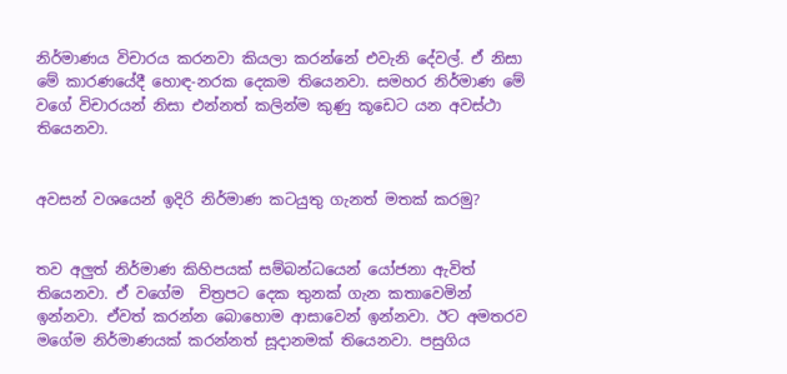නිර්මාණය විචාරය කරනවා කියලා කරන්නේ එවැනි දේවල්. ඒ නිසා මේ කාරණයේදී හොඳ-නරක දෙකම තියෙනවා. සමහර නිර්මාණ මේ වගේ විචාරයන් නිසා එන්නත් කලින්ම කුණු කූඩෙට යන අවස්ථා තියෙනවා.


අවසන් වශයෙන් ඉදිරි නිර්මාණ කටයුතු ගැනත් මතක් කරමු?


තව අලුත් නිර්මාණ කිහිපයක් සම්බන්ධයෙන් යෝජනා ඇවිත් තියෙනවා. ඒ වගේම  චිත්‍රපට දෙක තුනක් ගැන කතාවෙමින් ඉන්නවා. ඒවත් කරන්න බොහොම ආසාවෙන් ඉන්නවා. ඊට අමතරව මගේම නිර්මාණයක් කරන්නත් සූදානමක් තියෙනවා. පසුගිය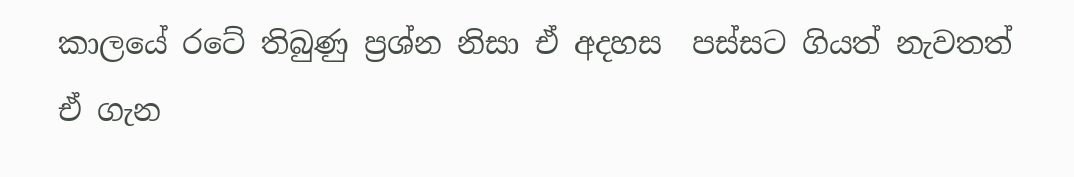කාලයේ රටේ තිබුණු ප්‍රශ්න නිසා ඒ අදහස  පස්සට ගියත් නැවතත් ඒ ගැන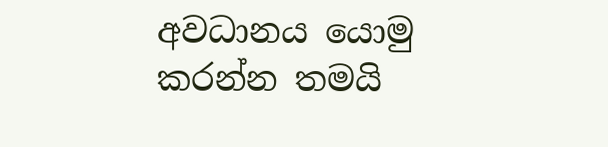අවධානය යොමු කරන්න තමයි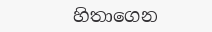හිතාගෙන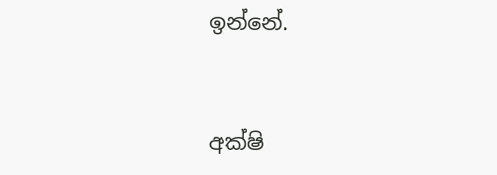ඉන්නේ.


අක්ෂි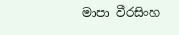මාපා වීරසිංහ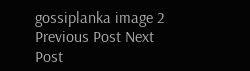gossiplanka image 2
Previous Post Next Post